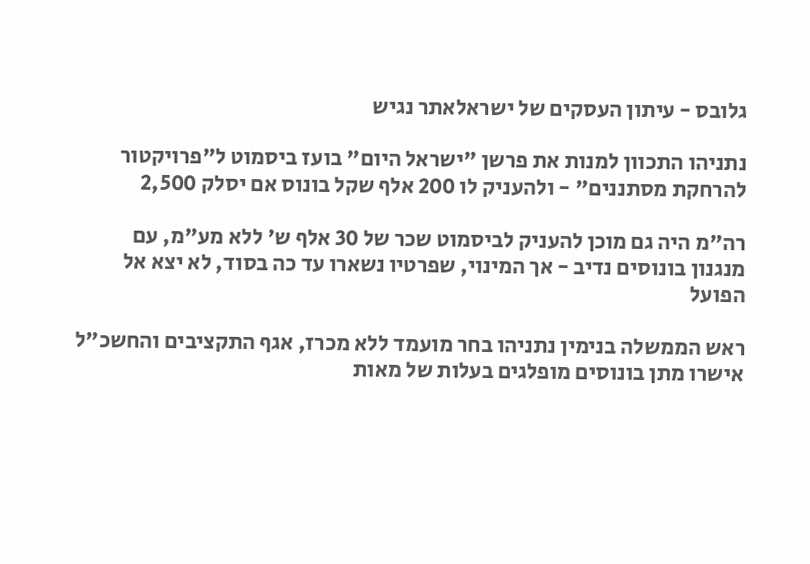גלובס - עיתון העסקים של ישראלאתר נגיש

נתניהו התכוון למנות את פרשן "ישראל היום" בועז ביסמוט ל"פרויקטור להרחקת מסתננים" - ולהעניק לו 200 אלף שקל בונוס אם יסלק 2,500

רה"מ היה גם מוכן להעניק לביסמוט שכר של 30 אלף ש' ללא מע"מ, עם מנגנון בונוסים נדיב - אך המינוי, שפרטיו נשארו עד כה בסוד, לא יצא אל הפועל

ראש הממשלה בנימין נתניהו בחר מועמד ללא מכרז, אגף התקציבים והחשכ"ל אישרו מתן בונוסים מופלגים בעלות של מאות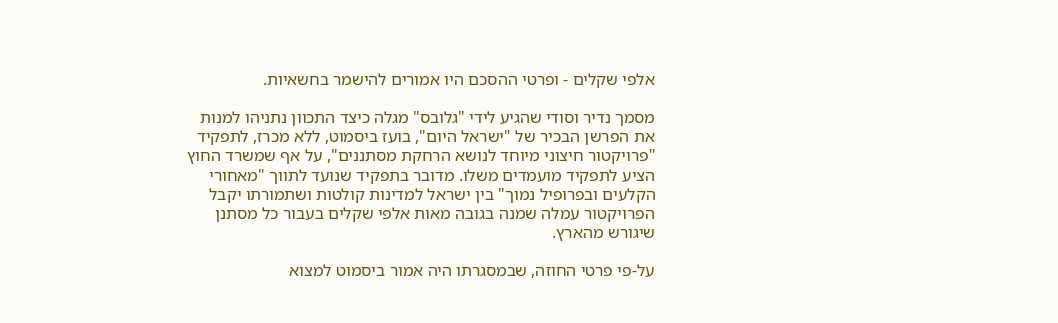אלפי שקלים - ופרטי ההסכם היו אמורים להישמר בחשאיות.

מסמך נדיר וסודי שהגיע לידי "גלובס" מגלה כיצד התכוון נתניהו למנות את הפרשן הבכיר של "ישראל היום", בועז ביסמוט, ללא מכרז, לתפקיד "פרויקטור חיצוני מיוחד לנושא הרחקת מסתננים", על אף שמשרד החוץ הציע לתפקיד מועמדים משלו. מדובר בתפקיד שנועד לתווך "מאחורי הקלעים ובפרופיל נמוך" בין ישראל למדינות קולטות ושתמורתו יקבל הפרויקטור עמלה שמנה בגובה מאות אלפי שקלים בעבור כל מסתנן שיגורש מהארץ.

על-פי פרטי החוזה, שבמסגרתו היה אמור ביסמוט למצוא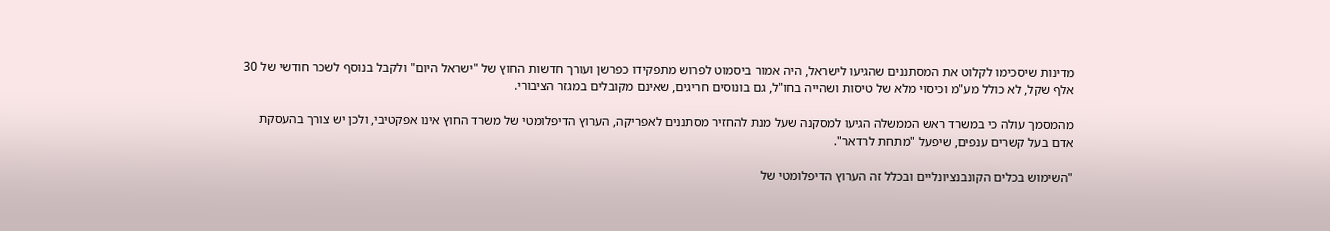מדינות שיסכימו לקלוט את המסתננים שהגיעו לישראל, היה אמור ביסמוט לפרוש מתפקידו כפרשן ועורך חדשות החוץ של "ישראל היום" ולקבל בנוסף לשכר חודשי של 30 אלף שקל, לא כולל מע"מ וכיסוי מלא של טיסות ושהייה בחו"ל, גם בונוסים חריגים, שאינם מקובלים במגזר הציבורי.

מהמסמך עולה כי במשרד ראש הממשלה הגיעו למסקנה שעל מנת להחזיר מסתננים לאפריקה, הערוץ הדיפלומטי של משרד החוץ אינו אפקטיבי, ולכן יש צורך בהעסקת אדם בעל קשרים ענפים, שיפעל "מתחת לרדאר".

"השימוש בכלים הקונבנציונליים ובכלל זה הערוץ הדיפלומטי של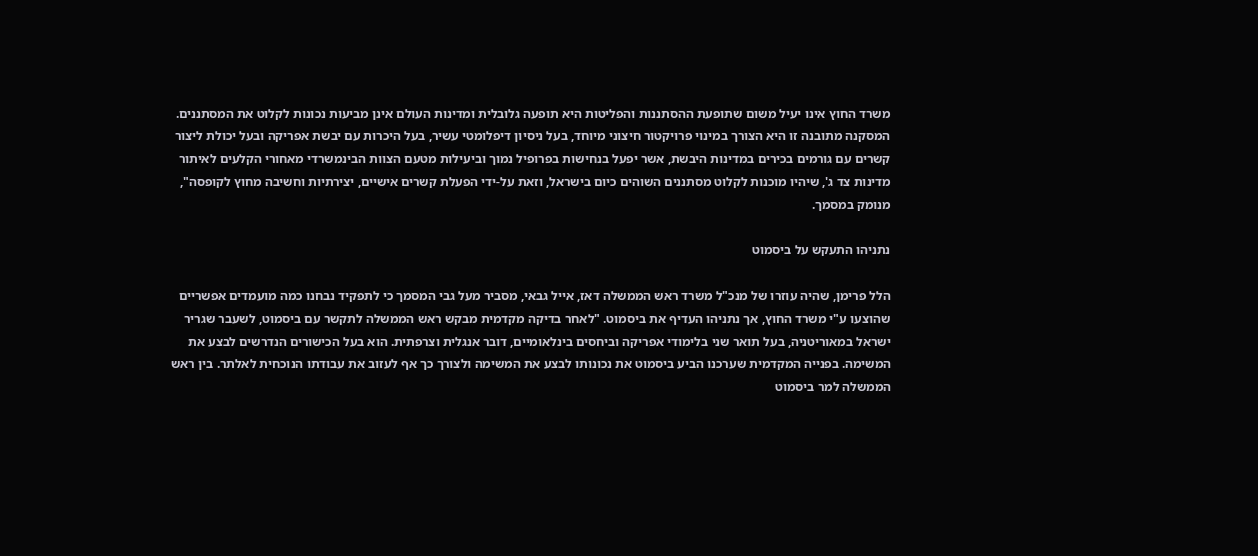משרד החוץ אינו יעיל משום שתופעת ההסתננות והפליטות היא תופעה גלובלית ומדינות העולם אינן מביעות נכונות לקלוט את המסתננים. המסקנה מתובנה זו היא הצורך במינוי פרויקטור חיצוני מיוחד, בעל ניסיון דיפלומטי עשיר, בעל היכרות עם יבשת אפריקה ובעל יכולת ליצור קשרים עם גורמים בכירים במדינות היבשת, אשר יפעל בנחישות בפרופיל נמוך וביעילות מטעם הצוות הבינמשרדי מאחורי הקלעים לאיתור מדינות צד ג', שיהיו מוכנות לקלוט מסתננים השוהים כיום בישראל, וזאת על-ידי הפעלת קשרים אישיים, יצירתיות וחשיבה מחוץ לקופסה", מנומק במסמך.

נתניהו התעקש על ביסמוט

הלל פרימן, שהיה עוזרו של מנכ"ל משרד ראש הממשלה דאז, אייל גבאי, מסביר מעל גבי המסמך כי לתפקיד נבחנו כמה מועמדים אפשריים שהוצעו ע"י משרד החוץ, אך נתניהו העדיף את ביסמוט. "לאחר בדיקה מקדמית מבקש ראש הממשלה לתקשר עם ביסמוט, לשעבר שגריר ישראל במאוריטניה, בעל תואר שני בלימודי אפריקה וביחסים בינלאומיים, דובר אנגלית וצרפתית. הוא בעל הכישורים הנדרשים לבצע את המשימה. בפנייה המקדמית שערכנו הביע ביסמוט את נכונותו לבצע את המשימה ולצורך כך אף לעזוב את עבודתו הנוכחית לאלתר. בין ראש הממשלה למר ביסמוט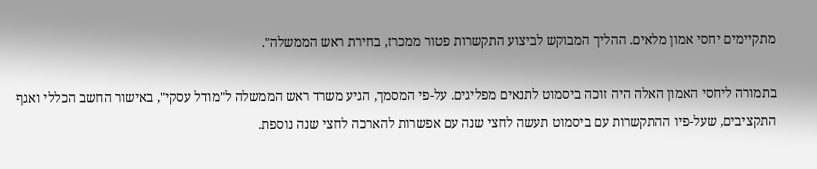מתקיימים יחסי אמון מלאים. ההליך המבוקש לביצוע התקשרות פטור ממכרז, בחירת ראש הממשלה".

בתמורה ליחסי האמון האלה היה זוכה ביסמוט לתנאים מפליגים. על-פי המסמך, הגיע משרד ראש הממשלה ל"מודל עסקי", באישור החשב הכללי ואגף התקציבים, שעל-פיו ההתקשרות עם ביסמוט תעשה לחצי שנה עם אפשרות להארכה לחצי שנה נוספת.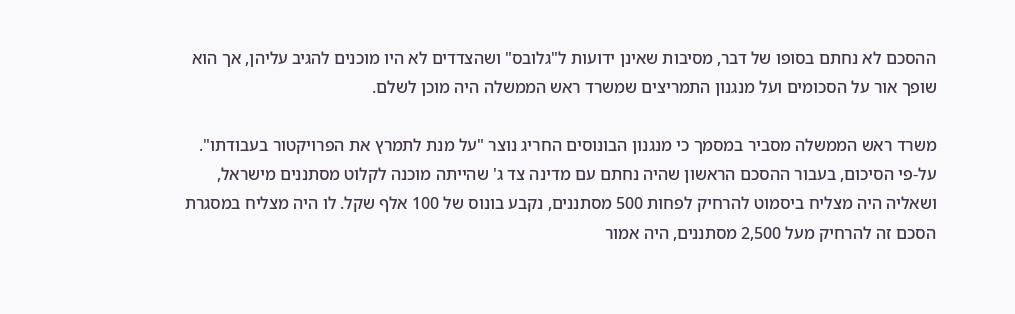ההסכם לא נחתם בסופו של דבר, מסיבות שאינן ידועות ל"גלובס" ושהצדדים לא היו מוכנים להגיב עליהן, אך הוא שופך אור על הסכומים ועל מנגנון התמריצים שמשרד ראש הממשלה היה מוכן לשלם.

משרד ראש הממשלה מסביר במסמך כי מנגנון הבונוסים החריג נוצר "על מנת לתמרץ את הפרויקטור בעבודתו". על-פי הסיכום, בעבור ההסכם הראשון שהיה נחתם עם מדינה צד ג' שהייתה מוכנה לקלוט מסתננים מישראל, ושאליה היה מצליח ביסמוט להרחיק לפחות 500 מסתננים, נקבע בונוס של 100 אלף שקל. לו היה מצליח במסגרת הסכם זה להרחיק מעל 2,500 מסתננים, היה אמור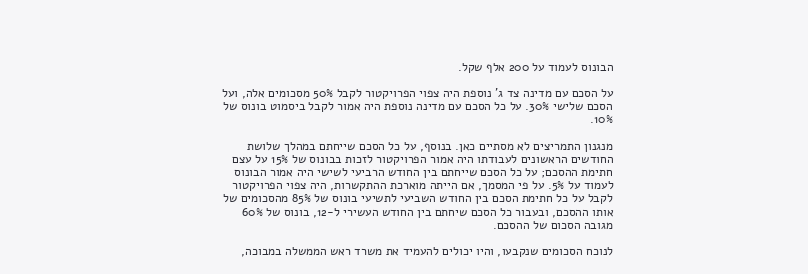הבונוס לעמוד על 200 אלף שקל.

על הסכם עם מדינה צד ג' נוספת היה צפוי הפרויקטור לקבל 50% מסכומים אלה, ועל הסכם שלישי 30%. על כל הסכם עם מדינה נוספת היה אמור לקבל ביסמוט בונוס של 10%.

מנגנון התמריצים לא מסתיים כאן. בנוסף, על כל הסכם שייחתם במהלך שלושת החודשים הראשונים לעבודתו היה אמור הפרויקטור לזכות בבונוס של 15% על עצם חתימת ההסכם; על כל הסכם שייחתם בין החודש הרביעי לשישי היה אמור הבונוס לעמוד על 5%. על פי המסמך, אם הייתה מוארכת ההתקשרות, היה צפוי הפרויקטור לקבל על כל חתימת הסכם בין החודש השביעי לתשיעי בונוס של 85% מהסכומים של אותו ההסכם, ובעבור כל הסכם שיחתם בין החודש העשירי ל-12, בונוס של 60% מגובה הסכום של ההסכם.

לנוכח הסכומים שנקבעו, והיו יכולים להעמיד את משרד ראש הממשלה במבוכה,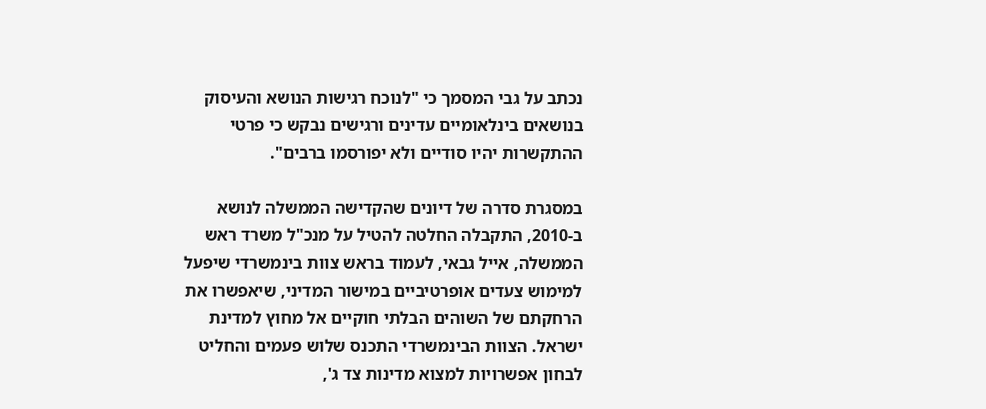נכתב על גבי המסמך כי "לנוכח רגישות הנושא והעיסוק בנושאים בינלאומיים עדינים ורגישים נבקש כי פרטי ההתקשרות יהיו סודיים ולא יפורסמו ברבים".

במסגרת סדרה של דיונים שהקדישה הממשלה לנושא ב-2010, התקבלה החלטה להטיל על מנכ"ל משרד ראש הממשלה, אייל גבאי, לעמוד בראש צוות בינמשרדי שיפעל למימוש צעדים אופרטיביים במישור המדיני, שיאפשרו את הרחקתם של השוהים הבלתי חוקיים אל מחוץ למדינת ישראל. הצוות הבינמשרדי התכנס שלוש פעמים והחליט לבחון אפשרויות למצוא מדינות צד ג',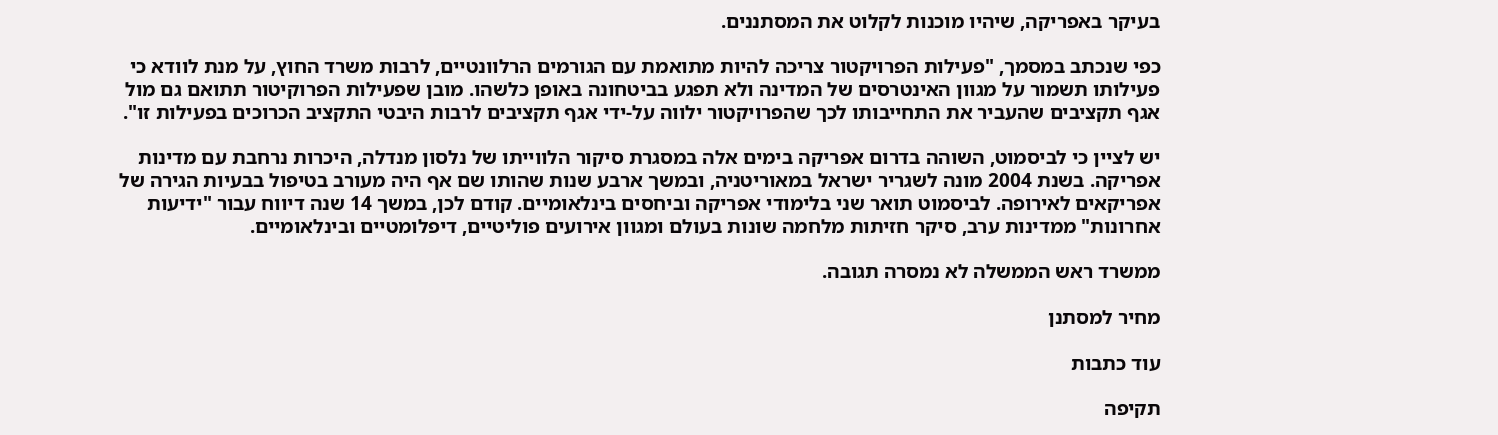בעיקר באפריקה, שיהיו מוכנות לקלוט את המסתננים.

כפי שנכתב במסמך, "פעילות הפרויקטור צריכה להיות מתואמת עם הגורמים הרלוונטיים, לרבות משרד החוץ, על מנת לוודא כי פעילותו תשמור על מגוון האינטרסים של המדינה ולא תפגע בביטחונה באופן כלשהו. מובן שפעילות הפרוקיטור תתואם גם מול אגף תקציבים שהעביר את התחייבותו לכך שהפרויקטור ילווה על-ידי אגף תקציבים לרבות היבטי התקציב הכרוכים בפעילות זו".

יש לציין כי לביסמוט, השוהה בדרום אפריקה בימים אלה במסגרת סיקור הלווייתו של נלסון מנדלה, היכרות נרחבת עם מדינות אפריקה. בשנת 2004 מונה לשגריר ישראל במאוריטניה, ובמשך ארבע שנות שהותו שם אף היה מעורב בטיפול בבעיות הגירה של אפריקאים לאירופה. לביסמוט תואר שני בלימודי אפריקה וביחסים בינלאומיים. קודם לכן, במשך 14 שנה דיווח עבור "ידיעות אחרונות" ממדינות ערב, סיקר חזיתות מלחמה שונות בעולם ומגוון אירועים פוליטיים, דיפלומטיים ובינלאומיים.

ממשרד ראש הממשלה לא נמסרה תגובה.

מחיר למסתנן

עוד כתבות

תקיפה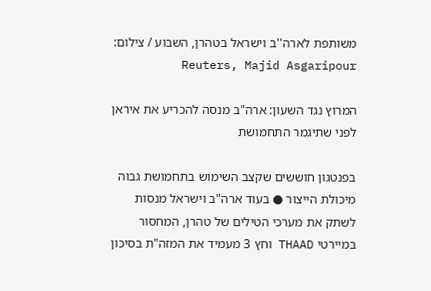משותפת לארה''ב וישראל בטהרן, השבוע / צילום: Reuters, Majid Asgaripour

המרוץ נגד השעון: ארה"ב מנסה להכריע את איראן לפני שתיגמר התחמושת

בפנטגון חוששים שקצב השימוש בתחמושת גבוה מיכולת הייצור ● בעוד ארה"ב וישראל מנסות לשתק את מערכי הטילים של טהרן, המחסור במיירטי THAAD וחץ 3 מעמיד את המזה"ת בסיכון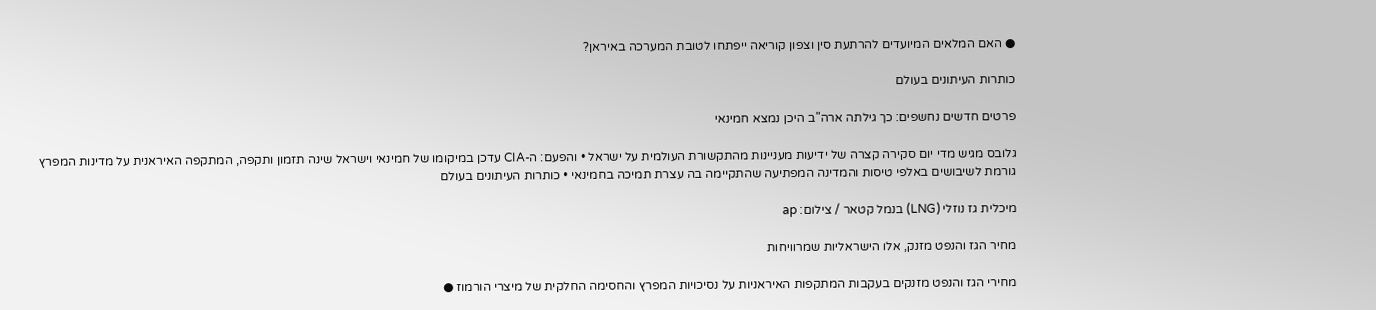● האם המלאים המיועדים להרתעת סין וצפון קוריאה ייפתחו לטובת המערכה באיראן?

כותרות העיתונים בעולם

פרטים חדשים נחשפים: כך גילתה ארה"ב היכן נמצא חמינאי

גלובס מגיש מדי יום סקירה קצרה של ידיעות מעניינות מהתקשורת העולמית על ישראל • והפעם: ה-CIA עדכן במיקומו של חמינאי וישראל שינה תזמון ותקפה, המתקפה האיראנית על מדינות המפרץ גורמת לשיבושים באלפי טיסות והמדינה המפתיעה שהתקיימה בה עצרת תמיכה בחמינאי • כותרות העיתונים בעולם

מיכלית גז נוזלי (LNG) בנמל קטאר / צילום: ap

מחיר הגז והנפט מזנק, אלו הישראליות שמרוויחות

מחירי הגז והנפט מזנקים בעקבות המתקפות האיראניות על נסיכויות המפרץ והחסימה החלקית של מיצרי הורמוז ●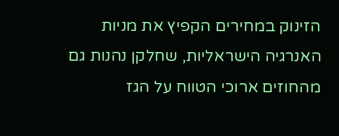הזינוק במחירים הקפיץ את מניות האנרגיה הישראליות, שחלקן נהנות גם מהחוזים ארוכי הטווח על הגז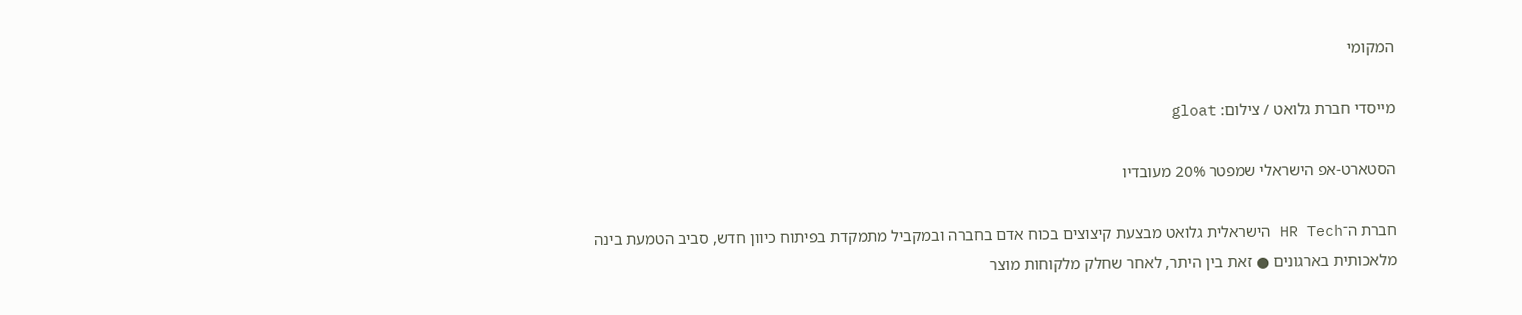המקומי

מייסדי חברת גלואט / צילום: gloat

הסטארט-אפ הישראלי שמפטר 20% מעובדיו

חברת ה־HR Tech הישראלית גלואט מבצעת קיצוצים בכוח אדם בחברה ובמקביל מתמקדת בפיתוח כיוון חדש, סביב הטמעת בינה מלאכותית בארגונים ● זאת בין היתר, לאחר שחלק מלקוחות מוצר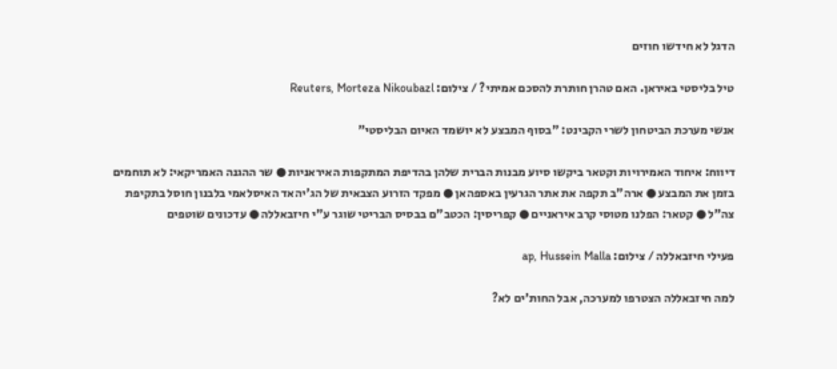הדגל לא חידשו חוזים

טיל בליסטי באיראן. האם טהרן חותרת להסכם אמיתי? / צילום: Reuters, Morteza Nikoubazl

אנשי מערכת הביטחון לשרי הקבינט: "בסוף המבצע לא יושמד האיום הבליסטי"

דיווח: איחוד האמירויות וקטאר ביקשו סיוע מבנות הברית שלהן בהדיפת המתקפות האיראניות ● שר ההגנה האמריקאי: לא תוחמים בזמן את המבצע ● ארה"ב תקפה את אתר הגרעין באספהאן ● מפקד הזרוע הצבאית של הג'יהאד האיסלאמי בלבנון חוסל בתקיפת צה"ל ● קטאר: הפלנו מטוסי קרב איראניים ● קפריסין: הכטב"ם בבסיס הבריטי שוגר ע"י חיזבאללה ● עדכונים שוטפים

פעילי חיזבאללה / צילום: ap, Hussein Malla

למה חיזבאללה הצטרפו למערכה, אבל החות'ים לא?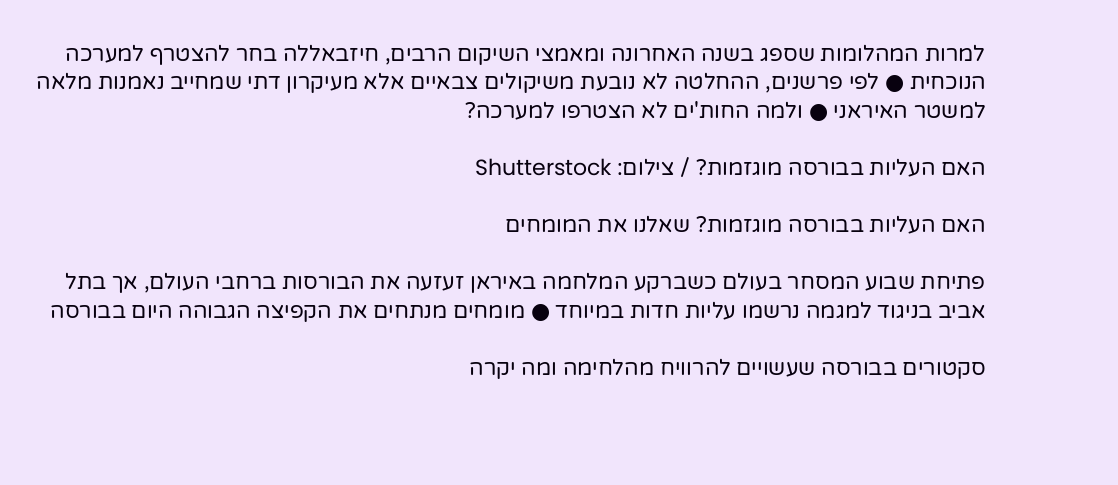למרות המהלומות שספג בשנה האחרונה ומאמצי השיקום הרבים, חיזבאללה בחר להצטרף למערכה הנוכחית ● לפי פרשנים, ההחלטה לא נובעת משיקולים צבאיים אלא מעיקרון דתי שמחייב נאמנות מלאה למשטר האיראני ● ולמה החות'ים לא הצטרפו למערכה?

האם העליות בבורסה מוגזמות? / צילום: Shutterstock

האם העליות בבורסה מוגזמות? שאלנו את המומחים

פתיחת שבוע המסחר בעולם כשברקע המלחמה באיראן זעזעה את הבורסות ברחבי העולם, אך בתל אביב בניגוד למגמה נרשמו עליות חדות במיוחד ● מומחים מנתחים את הקפיצה הגבוהה היום בבורסה

סקטורים בבורסה שעשויים להרוויח מהלחימה ומה יקרה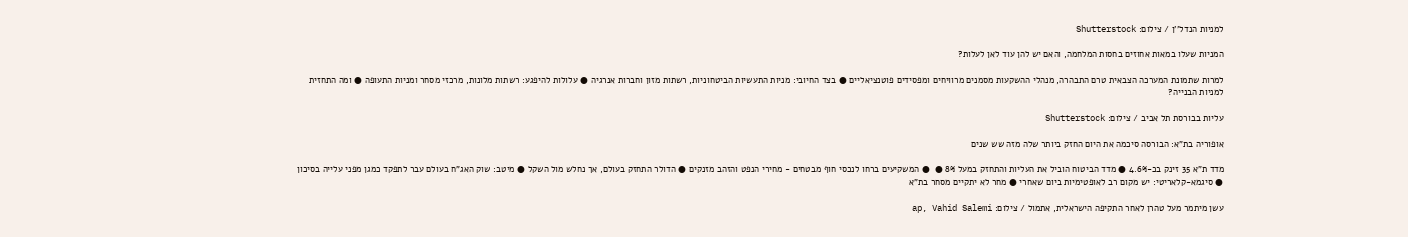למניות הנדל''ן / צילום: Shutterstock

המניות שעלו במאות אחוזים בחסות המלחמה, והאם יש להן עוד לאן לעלות?

למרות שתמונת המערכה הצבאית טרם התבהרה, מנהלי ההשקעות מסמנים מרוויחים ומפסידים פוטנציאליים ● בצד החיובי: מניות התעשיות הביטחוניות, רשתות מזון וחברות אנרגיה ● עלולות להיפגע: רשתות מלונות, מרכזי מסחר ומניות התעופה ● ומה התחזית למניות הבנייה?

עליות בבורסת תל אביב / צילום: Shutterstock

אופוריה בת"א: הבורסה סיכמה את היום החזק ביותר שלה מזה שש שנים

מדד ת"א 35 זינק בכ-4.6% ● מדד הביטוח הוביל את העליות והתחזק במעל 8% ●  ● המשקיעים ברחו לנכסי חוף מבטחים - מחירי הנפט והזהב מזנקים ● הדולר התחזק בעולם, אך נחלש מול השקל ● מיטב: שוק האג"ח בעולם עבר לתפקד כמגן מפני עלייה בסיכון ● סיגמא-קלאריטי: יש מקום רב לאופטימיות ביום שאחרי ● מחר לא יתקיים מסחר בת"א

עשן מיתמר מעל טהרן לאחר התקיפה הישראלית, אתמול / צילום: ap, Vahid Salemi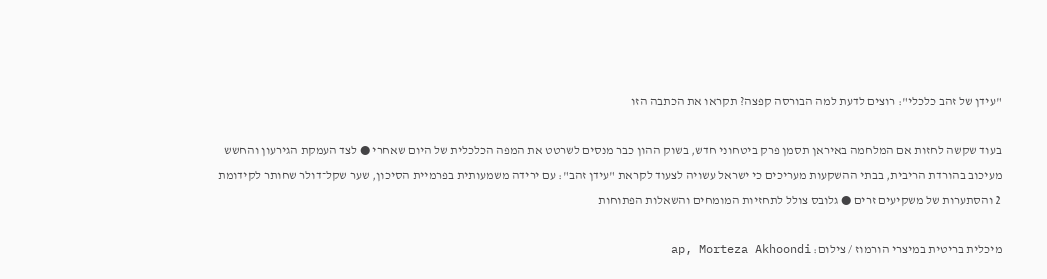"עידן של זהב כלכלי": רוצים לדעת למה הבורסה קפצה? תקראו את הכתבה הזו

בעוד שקשה לחזות אם המלחמה באיראן תסמן פרק ביטחוני חדש, בשוק ההון כבר מנסים לשרטט את המפה הכלכלית של היום שאחרי ● לצד העמקת הגירעון והחשש מעיכוב בהורדת הריבית, בבתי ההשקעות מעריכים כי ישראל עשויה לצעוד לקראת "עידן זהב": עם ירידה משמעותית בפרמיית הסיכון, שער שקל־דולר שחותר לקידומת 2 והסתערות של משקיעים זרים ● גלובס צולל לתחזיות המומחים והשאלות הפתוחות

מיכלית בריטית במיצרי הורמוז / צילום: ap, Morteza Akhoondi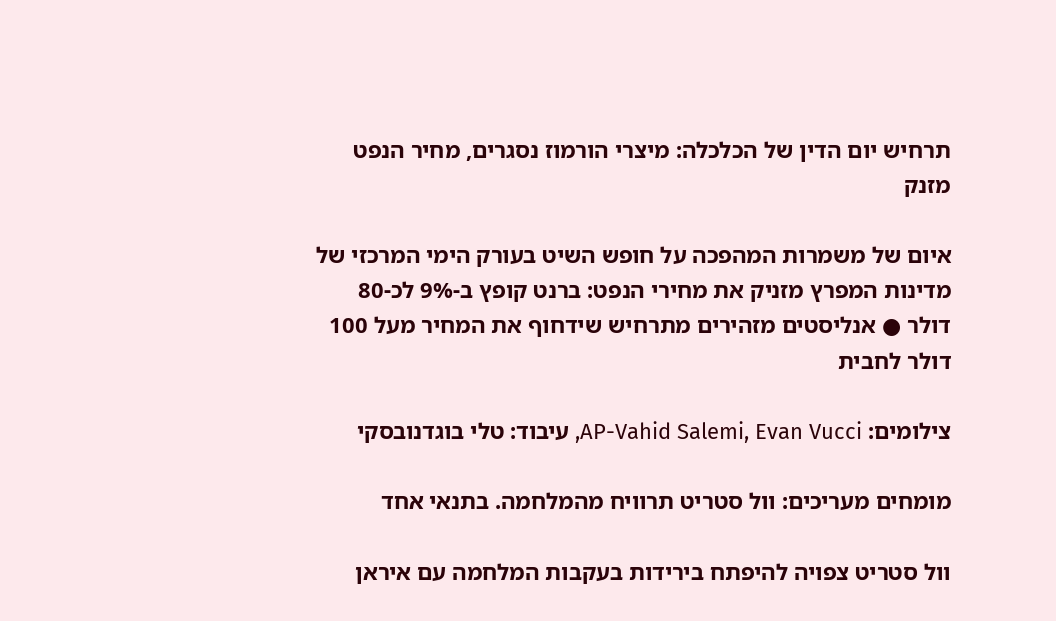תרחיש יום הדין של הכלכלה: מיצרי הורמוז נסגרים, מחיר הנפט מזנק

איום של משמרות המהפכה על חופש השיט בעורק הימי המרכזי של מדינות המפרץ מזניק את מחירי הנפט: ברנט קופץ ב-9% לכ-80 דולר ● אנליסטים מזהירים מתרחיש שידחוף את המחיר מעל 100 דולר לחבית

צילומים: AP-Vahid Salemi, Evan Vucci, עיבוד: טלי בוגדנובסקי

מומחים מעריכים: וול סטריט תרוויח מהמלחמה. בתנאי אחד

וול סטריט צפויה להיפתח בירידות בעקבות המלחמה עם איראן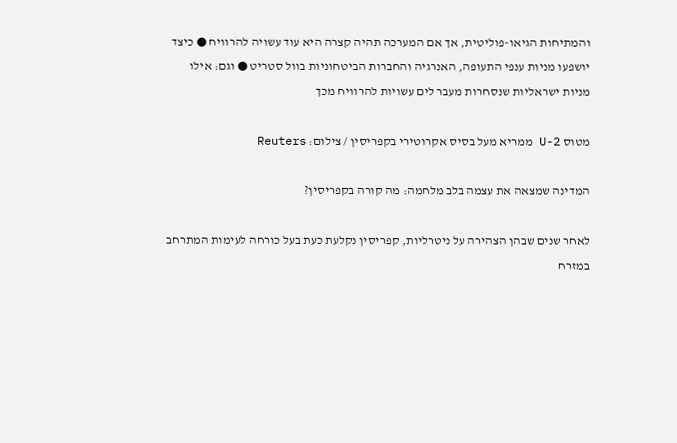והמתיחות הגיאו-פוליטית, אך אם המערכה תהיה קצרה היא עוד עשויה להרוויח ● כיצד יושפעו מניות ענפי התעופה, האנרגיה והחברות הביטחוניות בוול סטריט ● וגם: אילו מניות ישראליות שנסחרות מעבר לים עשויות להרוויח מכך

מטוס U-2 ממריא מעל בסיס אקרוטירי בקפריסין / צילום: Reuters

המדינה שמצאה את עצמה בלב מלחמה: מה קורה בקפריסין?

לאחר שנים שבהן הצהירה על ניטרליות, קפריסין נקלעת כעת בעל כורחה לעימות המתרחב במזרח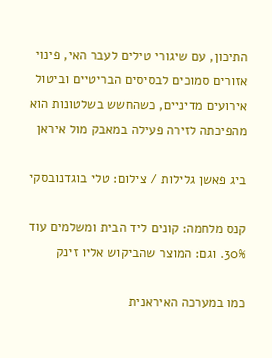התיכון, עם שיגורי טילים לעבר האי, פינוי אזורים סמוכים לבסיסים הבריטיים וביטול אירועים מדיניים, כשהחשש בשלטונות הוא מהפיכתה לזירה פעילה במאבק מול איראן

ביג פאשן גלילות / צילום: טלי בוגדנובסקי

קנס מלחמה: קונים ליד הבית ומשלמים עוד 30%. וגם: המוצר שהביקוש אליו זינק

כמו במערכה האיראנית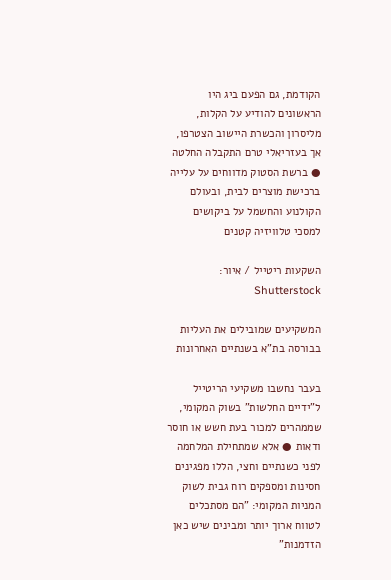הקודמת, גם הפעם ביג היו הראשונים להודיע על הקלות, מליסרון והכשרת היישוב הצטרפו, אך בעזריאלי טרם התקבלה החלטה ● ברשת הסטוק מדווחים על עלייה ברכישת מוצרים לבית, ובעולם הקולנוע והחשמל על ביקושים למסכי טלוויזיה קטנים

השקעות ריטייל / איור: Shutterstock

המשקיעים שמובילים את העליות בבורסה בת"א בשנתיים האחרונות

בעבר נחשבו משקיעי הריטייל ל"ידיים החלשות" בשוק המקומי, שממהרים למכור בעת חשש או חוסר ודאות ● אלא שמתחילת המלחמה לפני כשנתיים וחצי, הללו מפגינים חסינות ומספקים רוח גבית לשוק המניות המקומי: "הם מסתכלים לטווח ארוך יותר ומבינים שיש כאן הזדמנות"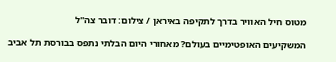מטוס חיל האוויר בדרך לתקיפה באיראן / צילום: דובר צה''ל

המשקיעים האופטימיים בעולם? מאחורי היום הבלתי נתפס בבורסת תל אביב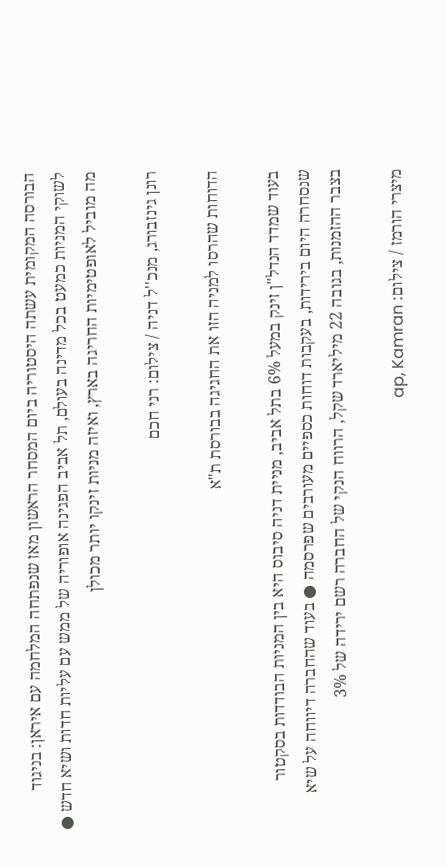הבורסה המקומית עשתה היסטוריה ביום המסחר הראשון מאז שנפתחה המלחמה עם איראן: בניגוד לשוקי המניות כמעט בכל מדינה בעולם, תל אביב הפגינה אופוריה של ממש עם עליות חדות ושיא חדש ● מה מוביל לאופטימיות החריגה בארץ, ואיזה מניות זינקו יותר מכולן

רונן גינזבורג, מנכ''ל דניה / צילום: רני חכם

הדוחות שהרסו למניה הזו את החגיגה בבורסת ת"א

בעוד שמדד הנדל"ן זינק במעל 6% בתל אביב, מניית דניה סיבוס היא בין המניות הבודדות בסקטור שנסחרה היום בירידות, בעקבות דוחות כספיים מעורבים שפרסמה ● בעוד שהחברה דיווחה על שיא בצבר ההזמנות, בגובה 22 מיליארד שקל, הרווח הנקי של החברה רשם ירידה של 3%

מיצרי הורמז / צילום: ap, Kamran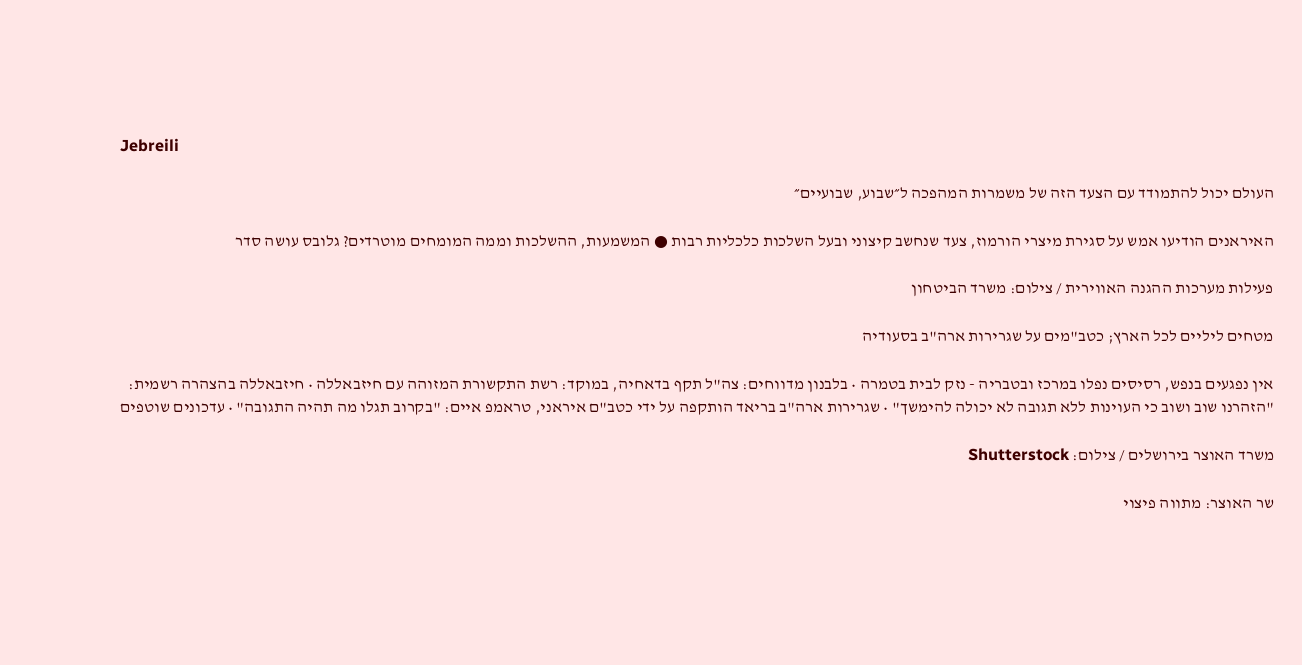Jebreili

העולם יכול להתמודד עם הצעד הזה של משמרות המהפכה ל״שבוע, שבועיים״

האיראנים הודיעו אמש על סגירת מיצרי הורמוז, צעד שנחשב קיצוני ובעל השלכות כלכליות רבות ● המשמעות, ההשלכות וממה המומחים מוטרדים? גלובס עושה סדר

פעילות מערכות ההגנה האווירית / צילום: משרד הביטחון

מטחים ליליים לכל הארץ; כטב"מים על שגרירות ארה"ב בסעודיה

אין נפגעים בנפש, רסיסים נפלו במרכז ובטבריה - נזק לבית בטמרה • בלבנון מדווחים: צה"ל תקף בדאחיה, במוקד: רשת התקשורת המזוהה עם חיזבאללה • חיזבאללה בהצהרה רשמית: "הזהרנו שוב ושוב כי העוינות ללא תגובה לא יכולה להימשך" • שגרירות ארה"ב בריאד הותקפה על ידי כטב"ם איראני, טראמפ איים: "בקרוב תגלו מה תהיה התגובה" • עדכונים שוטפים

משרד האוצר בירושלים / צילום: Shutterstock

שר האוצר: מתווה פיצוי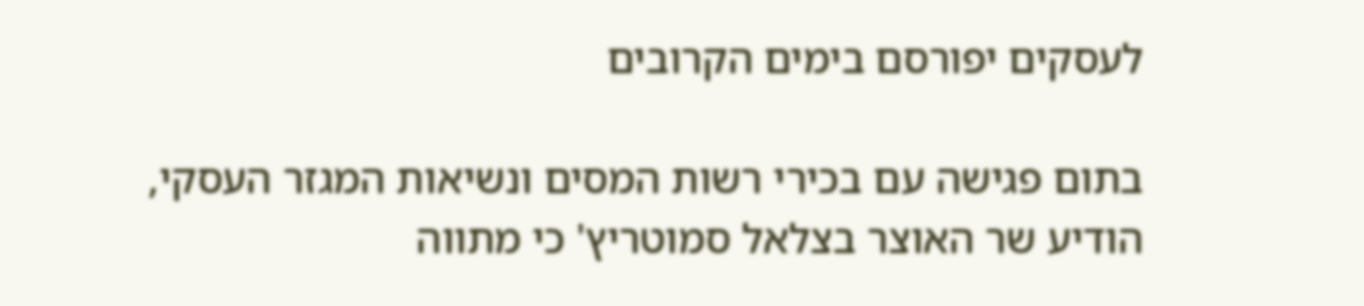לעסקים יפורסם בימים הקרובים

בתום פגישה עם בכירי רשות המסים ונשיאות המגזר העסקי, הודיע שר האוצר בצלאל סמוטריץ' כי מתווה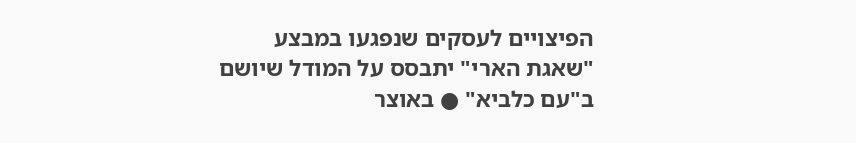הפיצויים לעסקים שנפגעו במבצע "שאגת הארי" יתבסס על המודל שיושם ב"עם כלביא" ● באוצר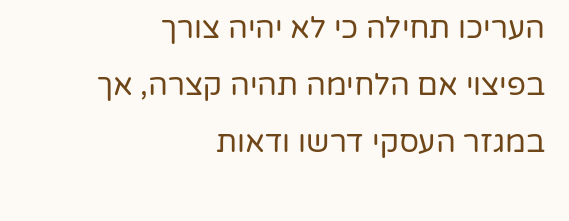העריכו תחילה כי לא יהיה צורך בפיצוי אם הלחימה תהיה קצרה, אך במגזר העסקי דרשו ודאות